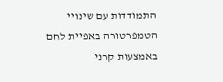התמודדות עם שינויי הטמפרטורה באפיית לחם באמצעות קרני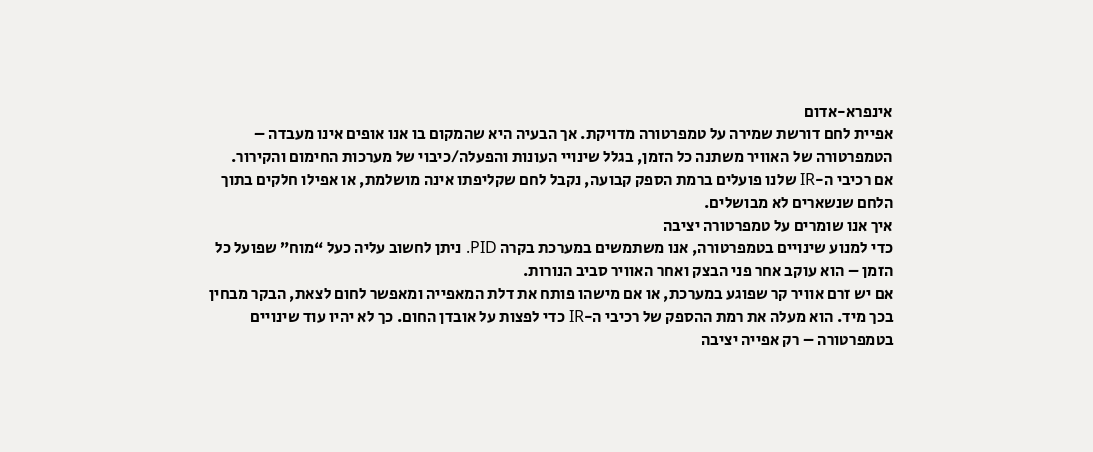אינפרא-אדום
אפיית לחם דורשת שמירה על טמפרטורה מדויקת. אך הבעיה היא שהמקום בו אנו אופים אינו מעבדה – הטמפרטורה של האוויר משתנה כל הזמן, בגלל שינויי העונות והפעלה/כיבוי של מערכות החימום והקירור.
אם רכיבי ה-IR שלנו פועלים ברמת הספק קבועה, נקבל לחם שקליפתו אינה מושלמת, או אפילו חלקים בתוך הלחם שנשארים לא מבושלים.
איך אנו שומרים על טמפרטורה יציבה
כדי למנוע שינויים בטמפרטורה, אנו משתמשים במערכת בקרה PID. ניתן לחשוב עליה כעל “מוח” שפועל כל הזמן – הוא עוקב אחר פני הבצק ואחר האוויר סביב הנורות.
אם יש זרם אוויר קר שפוגע במערכת, או אם מישהו פותח את דלת המאפייה ומאפשר לחום לצאת, הבקר מבחין בכך מיד. הוא מעלה את רמת ההספק של רכיבי ה-IR כדי לפצות על אובדן החום. כך לא יהיו עוד שינויים בטמפרטורה – רק אפייה יציבה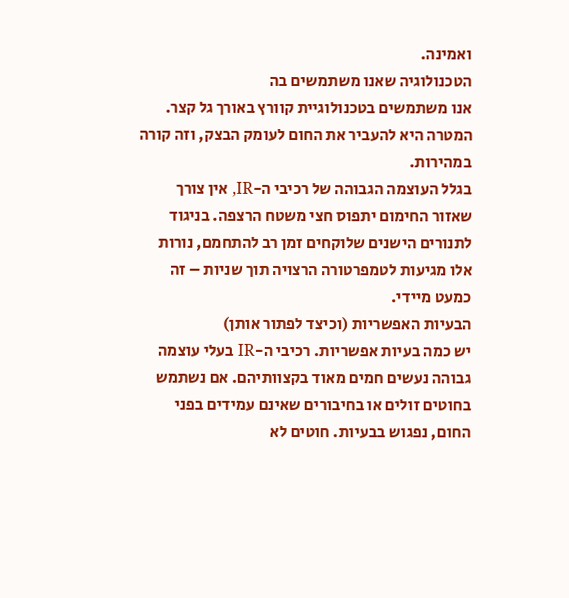ואמינה.
הטכנולוגיה שאנו משתמשים בה
אנו משתמשים בטכנולוגיית קוורץ באורך גל קצר. המטרה היא להעביר את החום לעומק הבצק, וזה קורה במהירות.
בגלל העוצמה הגבוהה של רכיבי ה-IR, אין צורך שאזור החימום יתפוס חצי משטח הרצפה. בניגוד לתנורים הישנים שלוקחים זמן רב להתחמם, נורות אלו מגיעות לטמפרטורה הרצויה תוך שניות – זה כמעט מיידי.
הבעיות האפשריות (וכיצד לפתור אותן)
יש כמה בעיות אפשריות. רכיבי ה-IR בעלי עוצמה גבוהה נעשים חמים מאוד בקצוותיהם. אם נשתמש בחוטים זולים או בחיבורים שאינם עמידים בפני החום, נפגוש בבעיות. חוטים לא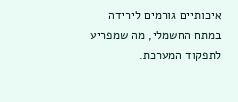איכותיים גורמים לירידה במתח החשמלי, מה שמפריע לתפקוד המערכת.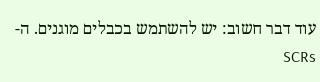עוד דבר חשוב: יש להשתמש בכבלים מוגנים. ה-SCRs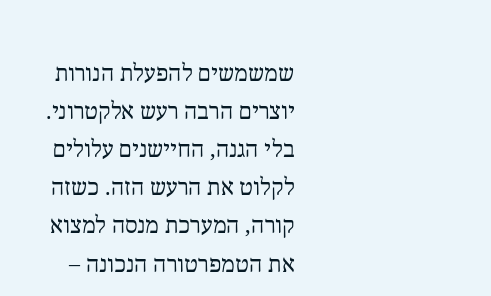שמשמשים להפעלת הנורות יוצרים הרבה רעש אלקטרוני. בלי הגנה, החיישנים עלולים לקלוט את הרעש הזה. כשזה קורה, המערכת מנסה למצוא את הטמפרטורה הנכונה –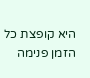היא קופצת כל הזמן פנימה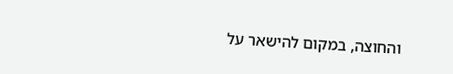והחוצה, במקום להישאר על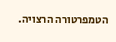הטמפרטורה הרצויה.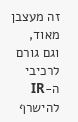זה מעצבן מאוד, וגם גורם לרכיבי ה-IR להישרף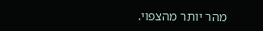מהר יותר מהצפוי.